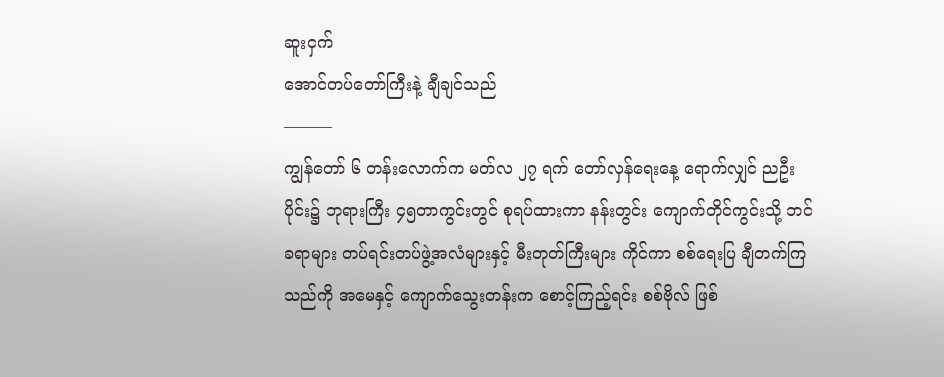ဆူးငှက်
အောင်တပ်တော်ကြီးနဲ့ ချီချင်သည်
———
ကျွန်တော် ၆ တန်းလောက်က မတ်လ ၂၇ ရက် တော်လှန်ရေးနေ့ ရောက်လျှင် ညဦးပိုင်း၌ ဘုရားကြီး ၄၅တာကွင်းတွင် စုရပ်ထားကာ နန်းတွင်း ကျောက်တိုင်ကွင်းသို့ ဘင်ခရာများ တပ်ရင်းတပ်ဖွဲ့အလံများနှင့် မီးတုတ်ကြီးများ ကိုင်ကာ စစ်ရေးပြ ချီတက်ကြသည်ကို အမေနှင့် ကျောက်သွေးတန်းက စောင့်ကြည့်ရင်း စစ်ဗိုလ် ဖြစ်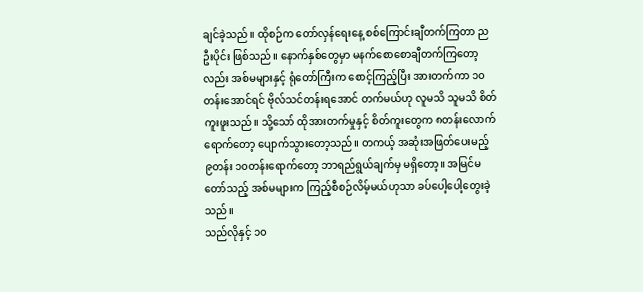ချင်ခဲ့သည်။ ထိုစဉ်က တော်လှန်ရေးနေ့ စစ်ကြောင်းချီတက်ကြတာ ညဦးပိုင်း ဖြစ်သည်။ နောက်နှစ်တွေမှာ မနက်စောစောချီတက်ကြတော့လည်း အစ်မများနှင့် ရုံတော်ကြီးက စောင့်ကြည့်ပြီး အားတက်ကာ ၁၀တန်းအောင်ရင် ဗိုလ်သင်တန်းရအောင် တက်မယ်ဟု လူမသိ သူမသိ စိတ်ကူးဖူးသည်။ သို့သော် ထိုအားတက်မှုနှင့် စိတ်ကူးတွေက ၈တန်းလောက်ရောက်တော့ ပျောက်သွားတော့သည်။ တကယ့် အဆုံးအဖြတ်ပေးမည့် ၉တန်း ၁၀တန်းရောက်တော့ ဘာရည်ရွယ်ချက်မှ မရှိတော့။ အမြင်မတော်သည့် အစ်မများက ကြည့်စီစဉ်လိမ့်မယ်ဟုသာ ခပ်ပေါ့ပေါ့တွေးခဲ့သည်။
သည်လိုနှင့် ၁၀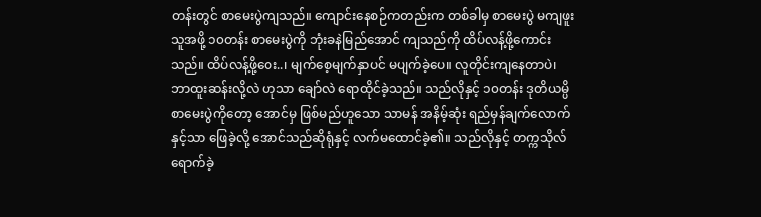တန်းတွင် စာမေးပွဲကျသည်။ ကျောင်းနေစဉ်ကတည်းက တစ်ခါမှ စာမေးပွဲ မကျဖူးသူအဖို့ ၁၀တန်း စာမေးပွဲကို ဘုံးခနဲမြည်အောင် ကျသည်ကို ထိပ်လန့်ဖို့ကောင်းသည်။ ထိပ်လန့်ဖို့ဝေး..၊ မျက်စေ့မျက်နှာပင် မပျက်ခဲ့ပေ။ လူတိုင်းကျနေတာပဲ၊ ဘာထူးဆန်းလို့လဲ ဟုသာ ချော်လဲ ရောထိုင်ခဲ့သည်။ သည်လိုနှင့် ၁၀တန်း ဒုတိယမ္ပိ စာမေးပွဲကိုတော့ အောင်မှ ဖြစ်မည်ဟူသော သာမန် အနိမ့်ဆုံး ရည်မှန်ချက်လောက်နှင့်သာ ဖြေခဲ့လို့ အောင်သည်ဆိုရုံနှင့် လက်မထောင်ခဲ့၏။ သည်လိုနှင့် တက္ကသိုလ် ရောက်ခဲ့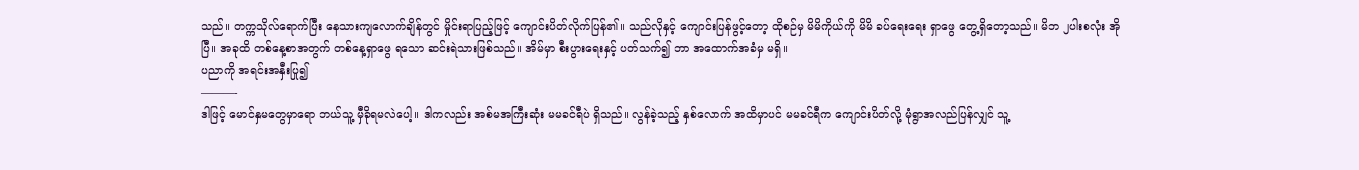သည်။ တက္ကသိုလ်ရောက်ပြီး နေသားကျလောက်ချိန်တွင် မှိုင်းရာပြည့်ဖြင့် ကျောင်းပိတ်လိုက်ပြန်၏။ သည်လိုနှင့် ကျောင်းပြန်ဖွင့်တော့ ထိုစဉ်မှ မိမိကိုယ်ကို မိမိ ခပ်ရေးရေး ရှာဖွေ တွေ့ရှိတော့သည်။ မိဘ ၂ပါးစလုံး အိုပြီ။ အခုထိ တစ်နေ့စာအတွက် တစ်နေ့ရှာဖွေ ရသော ဆင်းရဲသားဖြစ်သည်။ အိမ်မှာ စီးပွားရေးနှင့် ပတ်သက်၍ ဘာ အထောက်အခံမှ မရှိ။
ပညာကို အရင်းအနှီးပြု၍
———-
ဒါဖြင့် မောင်နှမတွေမှာရော ဘယ်သူ့ မှီခိုရမလဲပေါ့။ ဒါကလည်း အစ်မအကြီးဆုံး မမခင်ရီပဲ ရှိသည်။ လွန်ခဲ့သည့် နှစ်လောက် အထိမှာပင် မမခင်ရီက ကျောင်းပိတ်လို့ မုံရွာအလည်ပြန်လျှင် သူ့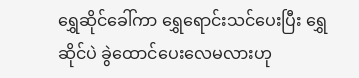ရွှေဆိုင်ခေါ်ကာ ရွှေရောင်းသင်ပေးပြီး ရွှေဆိုင်ပဲ ခွဲထောင်ပေးလေမလားဟု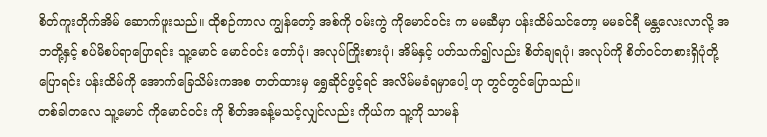စိတ်ကူးတိုက်အိမ် ဆောက်ဖူးသည်။ ထိုစဉ်ကာလ ကျွန်တော့် အစ်ကို ဝမ်းကွဲ ကိုမောင်ဝင်း က မမဆီမှာ ပန်းထိမ်သင်တော့ မမခင်ရီ မန္တလေးလာလို့ အဘတို့နှင့် စပ်မိစပ်ရာပြောရင်း သူ့မောင် မောင်ဝင်း တော်ပုံ၊ အလုပ်ကြိုးစားပုံ၊ အိမ်နှင့် ပတ်သက်၍လည်း စိတ်ချရပုံ၊ အလုပ်ကို စိတ်ဝင်တစားရှိပုံတို့ ပြောရင်း ပန်းထိမ်ကို အောက်ခြေသိမ်းကအစ တတ်ထားမှ ရွှေဆိုင်ဖွင့်ရင် အလိမ်မခံရမှာပေါ့ ဟု တွင်တွင်ပြောသည်။
တစ်ခါတလေ သူ့မောင် ကိုမောင်ဝင်း ကို စိတ်အခန့်မသင့်လျှင်လည်း ကိုယ်က သူ့ကို သာမန်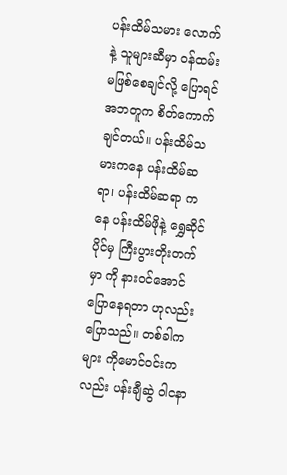ပန်းထိမ်သမား လောက်နဲ့ သူများဆီမှာ ဝန်ထမ်း မဖြစ်စေချင်လို့ ပြောရင် အဘတူက စိတ်ကောက်ချင်တယ်။ ပန်းထိမ်သမားကနေ ပန်းထိမ်ဆရာ၊ ပန်းထိမ်ဆရာ ကနေ ပန်းထိမ်ဖိုနဲ့ ရွှေဆိုင်ပိုင်မှ ကြီးပွားတိုးတက်မှာ ကို နားဝင်အောင် ပြောနေရတာ ဟုလည်း ပြောသည်။ တစ်ခါကများ ကိုမောင်ဝင်းကလည်း ပန်းချီဆွဲ ဝါငနာ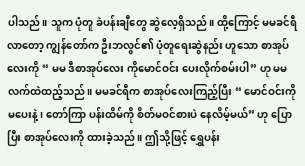ပါသည်။ သူက ပုံတူ ခဲပန်းချီတွေ ဆွဲလေ့ရှိသည်။ ထို့ကြောင့် မမခင်ရီ လာတော့ ကျွန်တော်က ဦးဘလွင်၏ ပုံတူရေးဆွဲနည်း ဟူသော စာအုပ်လေးကို “ မမ ဒီစာအုပ်လေး ကိုမောင်ဝင်း ပေးလိုက်စမ်းပါ” ဟု မမလက်ထဲထည့်သည်။ မမခင်ရီက စာအုပ်လေးကြည့်ပြီး “ မောင်ဝင်းကို မပေးနဲ့၊ တော်ကြာ ပန်းထိမ်ကို စိတ်မဝင်စားပဲ နေလိမ့်မယ်” ဟု ပြောပြီး စာအုပ်လေးကို ထားခဲ့သည်။ ဤသို့ဖြင့် ရွှေပန်း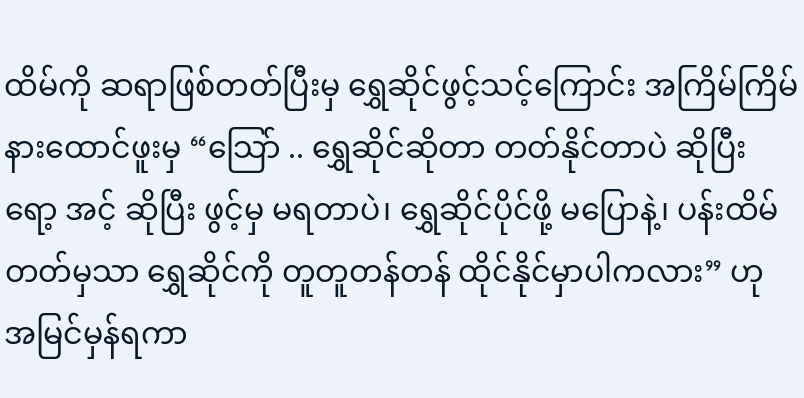ထိမ်ကို ဆရာဖြစ်တတ်ပြီးမှ ရွှေဆိုင်ဖွင့်သင့်ကြောင်း အကြိမ်ကြိမ် နားထောင်ဖူးမှ “သြော် .. ရွှေဆိုင်ဆိုတာ တတ်နိုင်တာပဲ ဆိုပြီး ရော့ အင့် ဆိုပြီး ဖွင့်မှ မရတာပဲ၊ ရွှေဆိုင်ပိုင်ဖို့ မပြောနဲ့၊ ပန်းထိမ်တတ်မှသာ ရွှေဆိုင်ကို တူတူတန်တန် ထိုင်နိုင်မှာပါကလား” ဟု အမြင်မှန်ရကာ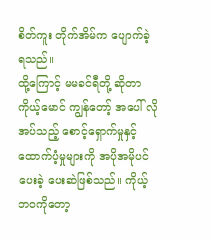စိတ်ကူး တိုက်အိမ်က ပျောက်ခဲ့ ရသည်။
ထို့ကြောင့် မမခင်ရီတို့ ဆိုတာ ကိုယ့်မောင် ကျွန်တော့် အပေါ် လိုအပ်သည့် စောင့်ရှောက်မှုနှင့် ထောက်ပံ့မှုများကို အပိုအမိုပင် ပေးခဲ့ ပေးဆဲဖြစ်သည်။ ကိုယ့် ဘဝကိုတော့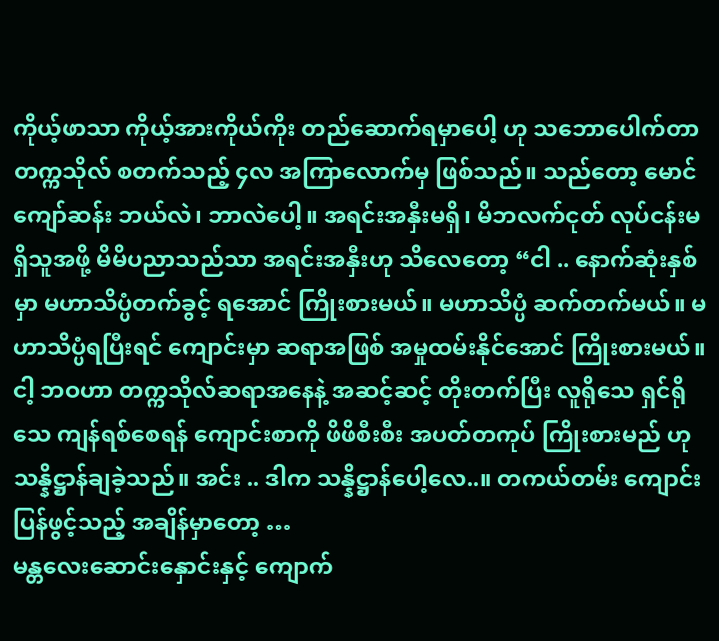ကိုယ့်ဖာသာ ကိုယ့်အားကိုယ်ကိုး တည်ဆောက်ရမှာပေါ့ ဟု သဘောပေါက်တာ တက္ကသိုလ် စတက်သည့် ၄လ အကြာလောက်မှ ဖြစ်သည်။ သည်တော့ မောင်ကျော်ဆန်း ဘယ်လဲ၊ ဘာလဲပေါ့။ အရင်းအနှီးမရှိ၊ မိဘလက်ငုတ် လုပ်ငန်းမရှိသူအဖို့ မိမိပညာသည်သာ အရင်းအနှီးဟု သိလေတော့ “ငါ .. နောက်ဆုံးနှစ်မှာ မဟာသိပ္ပံတက်ခွင့် ရအောင် ကြိုးစားမယ်။ မဟာသိပ္ပံ ဆက်တက်မယ်။ မဟာသိပ္ပံရပြီးရင် ကျောင်းမှာ ဆရာအဖြစ် အမှုထမ်းနိုင်အောင် ကြိုးစားမယ်။ ငါ့ ဘဝဟာ တက္ကသိုလ်ဆရာအနေနဲ့ အဆင့်ဆင့် တိုးတက်ပြီး လူရိုသေ ရှင်ရိုသေ ကျန်ရစ်စေရန် ကျောင်းစာကို ဖိဖိစီးစီး အပတ်တကုပ် ကြိုးစားမည် ဟု သန္နိဋ္ဌာန်ချခဲ့သည်။ အင်း .. ဒါက သန္နိဋ္ဌာန်ပေါ့လေ..။ တကယ်တမ်း ကျောင်းပြန်ဖွင့်သည့် အချိန်မှာတော့ …
မန္တလေးဆောင်းနှောင်းနှင့် ကျောက်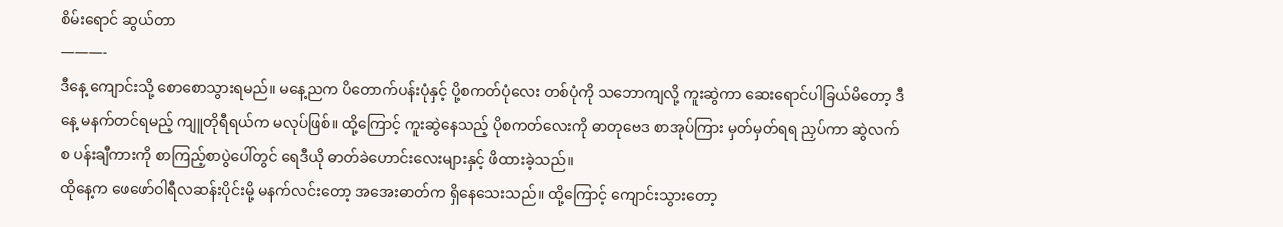စိမ်းရောင် ဆွယ်တာ
———-
ဒီနေ့ ကျောင်းသို့ စောစောသွားရမည်။ မနေ့ညက ပိတောက်ပန်းပုံနှင့် ပို့စကတ်ပုံလေး တစ်ပုံကို သဘောကျလို့ ကူးဆွဲကာ ဆေးရောင်ပါခြယ်မိတော့ ဒီနေ့ မနက်တင်ရမည့် ကျူတိုရီရယ်က မလုပ်ဖြစ်။ ထို့ကြောင့် ကူးဆွဲနေသည့် ပိုစကတ်လေးကို ဓာတုဗေဒ စာအုပ်ကြား မှတ်မှတ်ရရ ညှပ်ကာ ဆွဲလက်စ ပန်းချီကားကို စာကြည့်စာပွဲပေါ်တွင် ရေဒီယို ဓာတ်ခဲဟောင်းလေးများနှင့် ဖိထားခဲ့သည်။
ထိုနေ့က ဖေဖော်ဝါရီလဆန်းပိုင်းမို့ မနက်လင်းတော့ အအေးဓာတ်က ရှိနေသေးသည်။ ထို့ကြောင့် ကျောင်းသွားတော့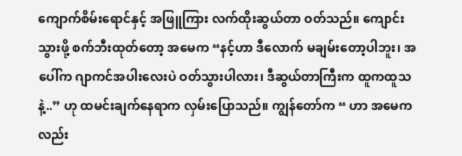ကျောက်စိမ်းရောင်နှင့် အဖြူကြား လက်ထိုးဆွယ်တာ ဝတ်သည်။ ကျောင်းသွားဖို့ စက်ဘီးထုတ်တော့ အမေက “နင့်ဟာ ဒီလောက် မချမ်းတော့ပါဘူး၊ အပေါ်က ဂျာကင်အပါးလေးပဲ ဝတ်သွားပါလား၊ ဒီဆွယ်တာကြီးက ထူကထူသနဲ့..” ဟု ထမင်းချက်နေရာက လှမ်းပြောသည်။ ကျွန်တော်က “ ဟာ အမေကလည်း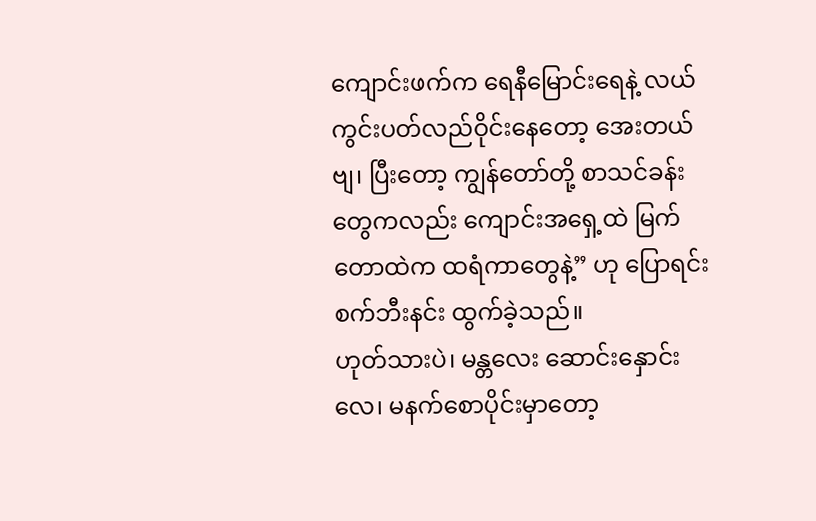ကျောင်းဖက်က ရေနီမြောင်းရေနဲ့ လယ်ကွင်းပတ်လည်ဝိုင်းနေတော့ အေးတယ်ဗျ၊ ပြီးတော့ ကျွန်တော်တို့ စာသင်ခန်းတွေကလည်း ကျောင်းအရှေ့ထဲ မြက်တောထဲက ထရံကာတွေနဲ့” ဟု ပြောရင်း စက်ဘီးနင်း ထွက်ခဲ့သည်။
ဟုတ်သားပဲ၊ မန္တလေး ဆောင်းနှောင်းလေ၊ မနက်စောပိုင်းမှာတော့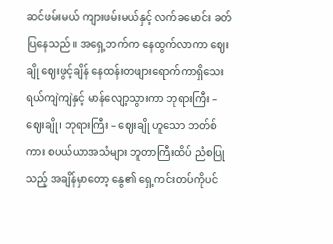ဆင်ဖမ်းမယ် ကျားဖမ်းမယ်နှင့် လက်ခမောင်း ခတ်ပြနေသည်။ အရှေ့ဘက်က နေထွက်လာကာ ဈေးချို ဈေးဖွင့်ချိန် နေထန်းတဖျားရောက်ကာရှိသေး ရယ်ကျဲကျဲနှင့် မာန်လျော့သွားကာ ဘုရားကြီး – ဈေးချို၊ ဘုရားကြီး – ဈေးချို ဟူသော ဘတ်စ်ကား စပယ်ယာအသံများ ဘူတာကြီးထိပ် ညံစပြုသည့် အချိန်မှာတော့ နွေ၏ ရှေ့ကင်းတပ်ကိုပင်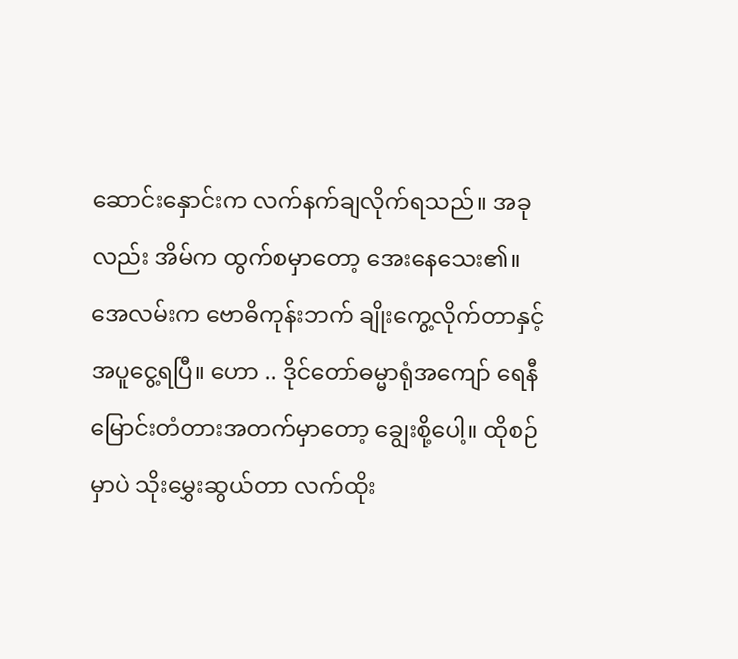ဆောင်းနှောင်းက လက်နက်ချလိုက်ရသည်။ အခုလည်း အိမ်က ထွက်စမှာတော့ အေးနေသေး၏။ အေလမ်းက ဗောဓိကုန်းဘက် ချိုးကွေ့လိုက်တာနှင့် အပူငွေ့ရပြီ။ ဟော .. ဒိုင်တော်ဓမ္မာရုံအကျော် ရေနီမြောင်းတံတားအတက်မှာတော့ ချွေးစို့ပေါ့။ ထိုစဉ်မှာပဲ သိုးမွှေးဆွယ်တာ လက်ထိုး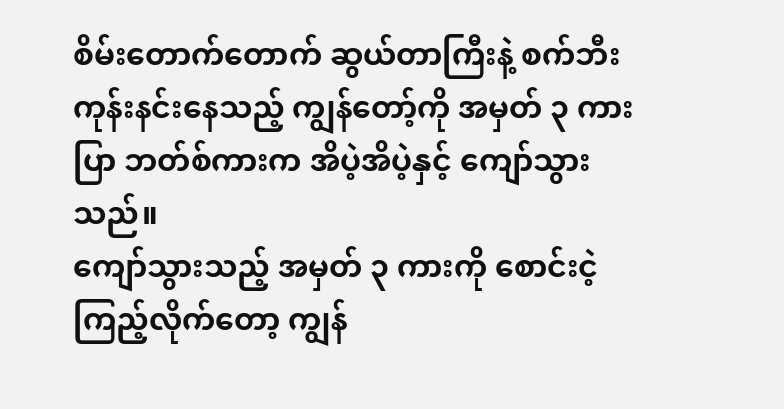စိမ်းတောက်တောက် ဆွယ်တာကြီးနဲ့ စက်ဘီးကုန်းနင်းနေသည့် ကျွန်တော့်ကို အမှတ် ၃ ကားပြာ ဘတ်စ်ကားက အိပဲ့အိပဲ့နှင့် ကျော်သွားသည်။
ကျော်သွားသည့် အမှတ် ၃ ကားကို စောင်းငဲ့ကြည့်လိုက်တော့ ကျွန်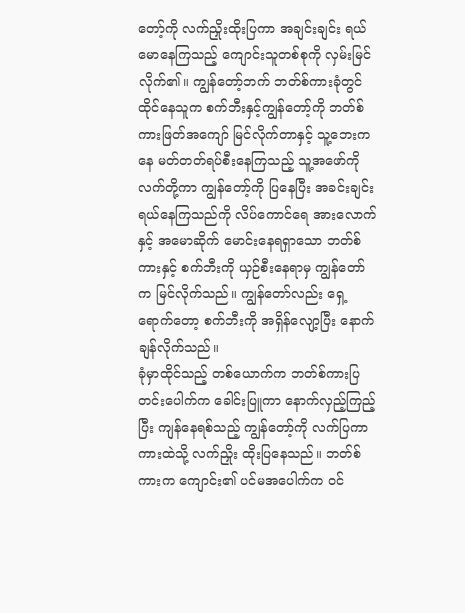တော့်ကို လက်ညှိုးထိုးပြကာ အချင်းချင်း ရယ်မောနေကြသည့် ကျောင်းသူတစ်စုကို လှမ်းမြင်လိုက်၏။ ကျွန်တော့်ဘက် ဘတ်စ်ကားခုံတွင် ထိုင်နေသူက စက်ဘီးနှင့်ကျွန်တော့်ကို ဘတ်စ်ကားဖြတ်အကျော် မြင်လိုက်တာနှင့် သူ့ဘေးကနေ မတ်တတ်ရပ်စီးနေကြသည့် သူ့အဖော်ကို လက်တို့ကာ ကျွန်တော့်ကို ပြနေပြီး အခင်းချင်းရယ်နေကြသည်ကို လိပ်ကောင်ရေ အားလောက်နှင့် အမောဆိုက် မောင်းနေရရှာသော ဘတ်စ်ကားနှင့် စက်ဘီးကို ယှဉ်စီးနေရာမှ ကျွန်တော်က မြင်လိုက်သည်။ ကျွန်တော်လည်း ရှေ့ရောက်တော့ စက်ဘီးကို အရှိန်လျော့ပြီး နောက်ချန်လိုက်သည်။
ခုံမှာထိုင်သည့် တစ်ယောက်က ဘတ်စ်ကားပြတင်းပေါက်က ခေါင်းပြူကာ နောက်လှည့်ကြည့်ပြီး ကျန်နေရစ်သည့် ကျွန်တော့်ကို လက်ပြကာ ကားထဲသို့ လက်ညှိုး ထိုးပြနေသည်။ ဘတ်စ်ကားက ကျောင်း၏ ပင်မအပေါက်က ဝင်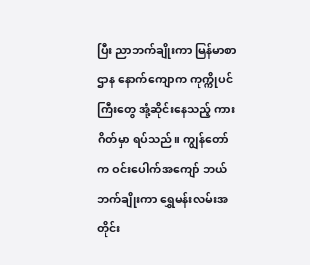ပြီး ညာဘက်ချိုးကာ မြန်မာစာဌာန နောက်ကျောက ကုက္ကိုပင်ကြီးတွေ အုံ့ဆိုင်းနေသည့် ကားဂိတ်မှာ ရပ်သည်။ ကျွန်တော်က ဝင်းပေါက်အကျော် ဘယ်ဘက်ချိုးကာ ရွှေမန်းလမ်းအတိုင်း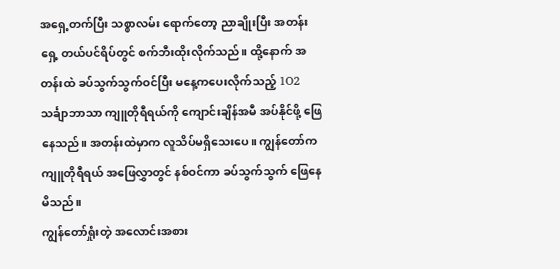အရှေ့တက်ပြီး သစ္စာလမ်း ရောက်တော့ ညာချိုးပြီး အတန်းရှေ့ တယ်ပင်ရိပ်တွင် စက်ဘီးထိုးလိုက်သည်။ ထို့နောက် အတန်းထဲ ခပ်သွက်သွက်ဝင်ပြီး မနေ့ကပေးလိုက်သည့် 1O2 သင်္ချာဘာသာ ကျူတိုရီရယ်ကို ကျောင်းချိန်အမီ အပ်နိုင်ဖို့ ဖြေနေသည်။ အတန်းထဲမှာက လူသိပ်မရှိသေးပေ။ ကျွန်တော်က ကျူတိုရီရယ် အဖြေလွှာတွင် နစ်ဝင်ကာ ခပ်သွက်သွက် ဖြေနေမိသည်။
ကျွန်တော်ရှုံးတဲ့ အလောင်းအစား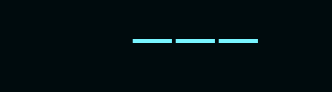———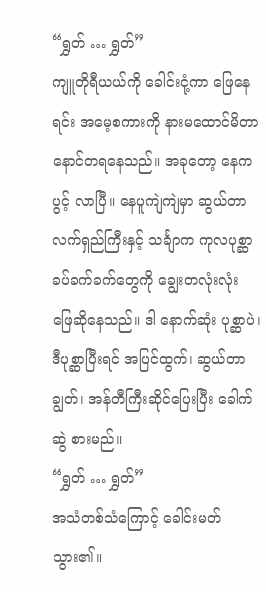“ရွှတ် … ရွှတ်”
ကျူတိုရီယယ်ကို ခေါင်းငုံ့ကာ ဖြေနေရင်း အမေ့စကားကို နားမထောင်မိတာ နောင်တရနေသည်။ အခုတော့ နေက ပွင့် လာပြီ။ နေပူကျဲကျဲမှာ ဆွယ်တာလက်ရှည်ကြီးနှင့် သင်္ချာက ကုလပုစ္ဆာခပ်ခက်ခက်တွေကို ချွေးတလုံးလုံး ဖြေဆိုနေသည်။ ဒါ နောက်ဆုံး ပုစ္ဆာပဲ၊ ဒီပုစ္ဆာပြီးရင် အပြင်ထွက်၊ ဆွယ်တာ ချွတ်၊ အန်တီကြီးဆိုင်ပြေးပြီး ခေါက်ဆွဲ စားမည်။
“ရွှတ် … ရွှတ်”
အသံတစ်သံကြောင့် ခေါင်းမတ်သွား၏။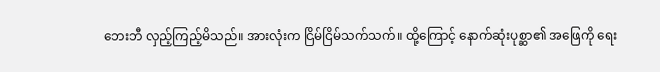ဘေးဘီ လှည့်ကြည့်မိသည်။ အားလုံးက ငြိမ်ငြိမ်သက်သက်။ ထို့ကြောင့် နောက်ဆုံးပုစ္ဆာ၏ အဖြေကို ရေး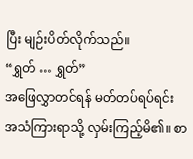ပြီး မျဉ်းပိတ်လိုက်သည်။
“ရွှတ် … ရွှတ်”
အဖြေလွှာတင်ရန် မတ်တပ်ရပ်ရင်း အသံကြားရာသို့ လှမ်းကြည့်မိ၏။ စာ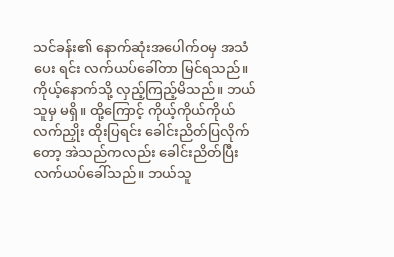သင်ခန်း၏ နောက်ဆုံးအပေါက်ဝမှ အသံပေး ရင်း လက်ယပ်ခေါ်တာ မြင်ရသည်။ ကိုယ့်နောက်သို့ လှည့်ကြည့်မိသည်။ ဘယ်သူမှ မရှိ။ ထို့ကြောင့် ကိုယ့်ကိုယ်ကိုယ် လက်ညှိုး ထိုးပြရင်း ခေါင်းညိတ်ပြလိုက်တော့ အဲသည်ကလည်း ခေါင်းညိတ်ပြီး လက်ယပ်ခေါ်သည်။ ဘယ်သူ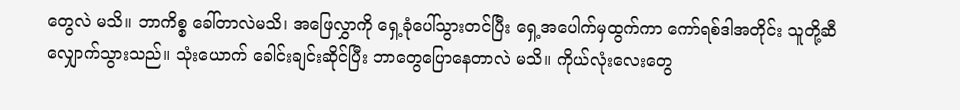တွေလဲ မသိ။ ဘာကိစ္စ ခေါ်တာလဲမသိ၊ အဖြေလွှာကို ရှေ့ခုံပေါ်သွားတင်ပြီး ရှေ့အပေါက်မှထွက်ကာ ကော်ရစ်ဒါအတိုင်း သူတို့ဆီ လျှောက်သွားသည်။ သုံးယောက် ခေါင်းချင်းဆိုင်ပြီး ဘာတွေပြောနေတာလဲ မသိ။ ကိုယ်လုံးလေးတွေ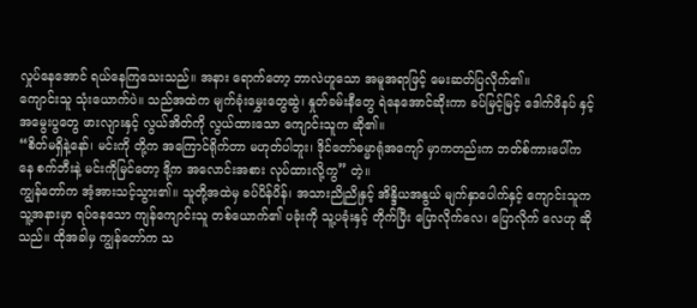လှုပ်နေအောင် ရယ်နေကြသေးသည်။ အနား ရောက်တော့ ဘာလဲဟူသော အမူအရာဖြင့် မေးဆတ်ပြလိုက်၏။
ကျောင်းသူ သုံးယောက်ပဲ။ သည်အထဲက မျက်ခုံးမွှေးတွေဆွဲ၊ နှုတ်ခမ်းနီတွေ ရဲနေအောင်ဆိုးကာ ခပ်မြင့်မြင့် ဒေါက်ဖိနပ် နှင့် အမွေးပွတွေ ဖားလျားနှင့် လွယ်အိတ်ကို လွယ်ထားသော ကျောင်းသူက ဆို၏။
“စိတ်မရှိနဲ့နော်၊ မင်းကို တို့က အကြောင်ရိုက်တာ မဟုတ်ပါဘူး၊ ဒိုင်တော်ဓမ္မာရုံအကျော် မှာကတည်းက ဘတ်စ်ကားပေါ်ကနေ စက်ဘီးနဲ့ မင်းကိုမြင်တော့ ဒို့က အလောင်းအစား လုပ်ထားလို့ကွ” တဲ့။
ကျွန်တော်က အံ့အားသင့်သွား၏။ သူတို့အထဲမှ ခပ်ပိန်ပိန်၊ အသားညိုညိုနှင့် အိန္ဒိယအနွယ် မျက်နှာပေါက်နှင့် ကျောင်းသူက သူ့အနားမှာ ရပ်နေသော ကျန်ကျောင်းသူ တစ်ယောက်၏ ပခုံးကို သူ့ပခုံးနှင့် တိုက်ပြီး ပြောလိုက်လေ၊ ပြောလိုက် လေဟု ဆိုသည်။ ထိုအခါမှ ကျွန်တော်က သ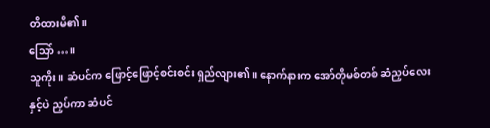တိထားမိ၏။
သြော် …။
သူကိုး။ ဆံပင်က ဖြောင့်ဖြောင့်စင်းစင်း ရှည်လျား၏။ နောက်နားက အော်တိုမစ်တစ် ဆံညှပ်လေးနှင့်ပဲ ညှပ်ကာ ဆံပင်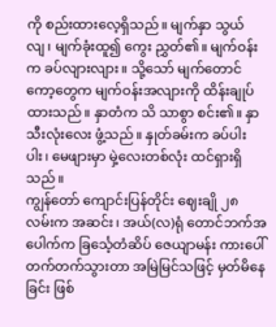ကို စည်းထားလေ့ရှိသည်။ မျက်နှာ သွယ်လျ၊ မျက်ခုံးထူ၍ ကွေး ညွှတ်၏။ မျက်ဝန်းက ခပ်လျားလျား။ သို့သော် မျက်တောင်ကော့တွေက မျက်ဝန်းအလျားကို ထိန်းချုပ်ထားသည်။ နှာတံက သိ သာစွာ စင်း၏။ နှာသီးလုံးလေး ဖွံ့သည်။ နှုတ်ခမ်းက ခပ်ပါးပါး၊ မေဖျားမှာ မှဲ့လေးတစ်လုံး ထင်ရှားရှိသည်။
ကျွန်တော် ကျောင်းပြန်တိုင်း ဈေးချို ၂၈ လမ်းက အဆင်း၊ အယ်(လ)ရုံ တောင်ဘက်အပေါက်က ခြင်္သေ့တံဆိပ် ဇေယျာမန်း ကားပေါ် တက်တက်သွားတာ အမြဲမြင်သဖြင့် မှတ်မိနေခြင်း ဖြစ်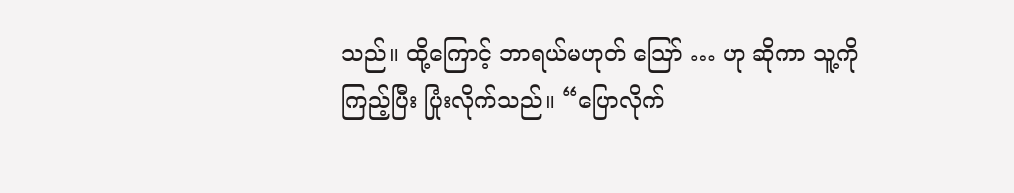သည်။ ထို့ကြောင့် ဘာရယ်မဟုတ် သြော် … ဟု ဆိုကာ သူ့ကို ကြည့်ပြီး ပြုံးလိုက်သည်။ “ပြောလိုက်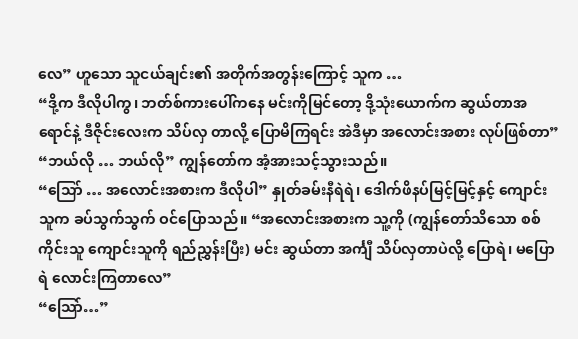လေ” ဟူသော သူငယ်ချင်း၏ အတိုက်အတွန်းကြောင့် သူက …
“ဒို့က ဒီလိုပါကွ၊ ဘတ်စ်ကားပေါ်ကနေ မင်းကိုမြင်တော့ ဒို့သုံးယောက်က ဆွယ်တာအရောင်နဲ့ ဒီဇိုင်းလေးက သိပ်လှ တာလို့ ပြောမိကြရင်း အဲဒီမှာ အလောင်းအစား လုပ်ဖြစ်တာ”
“ဘယ်လို … ဘယ်လို” ကျွန်တော်က အံ့အားသင့်သွားသည်။
“သြော် … အလောင်းအစားက ဒီလိုပါ” နှုတ်ခမ်းနီရဲရဲ၊ ဒေါက်ဖိနပ်မြင့်မြင့်နှင့် ကျောင်းသူက ခပ်သွက်သွက် ဝင်ပြောသည်။ “အလောင်းအစားက သူ့ကို (ကျွန်တော်သိသော စစ်ကိုင်းသူ ကျောင်းသူကို ရည်ညွှန်းပြီး) မင်း ဆွယ်တာ အင်္ကျီ သိပ်လှတာပဲလို့ ပြောရဲ၊ မပြောရဲ လောင်းကြတာလေ”
“သြော်…”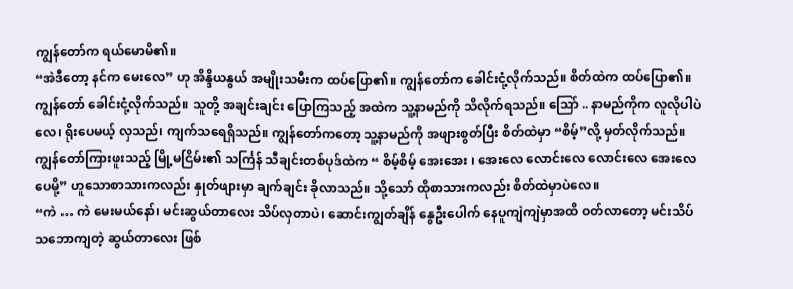ကျွန်တော်က ရယ်မောမိ၏။
“အဲဒီတော့ နင်က မေးလေ” ဟု အိန္ဒိယနွယ် အမျိုးသမီးက ထပ်ပြော၏။ ကျွန်တော်က ခေါင်းငုံ့လိုက်သည်။ စိတ်ထဲက ထပ်ပြော၏။ ကျွန်တော် ခေါင်းငုံ့လိုက်သည်။ သူတို့ အချင်းချင်း ပြောကြသည့် အထဲက သူ့နာမည်ကို သိလိုက်ရသည်။ သြော် .. နာမည်ကိုက လူလိုပါပဲလေ၊ ရိုးပေမယ့် လှသည်၊ ကျက်သရေရှိသည်။ ကျွန်တော်ကတော့ သူ့နာမည်ကို အဖျားစွတ်ပြီး စိတ်ထဲမှာ “စိမ့်”လို့ မှတ်လိုက်သည်။ ကျွန်တော်ကြားဖူးသည့် မြို့မငြိမ်း၏ သင်္ကြန် သီချင်းတစ်ပုဒ်ထဲက “ စိမ့်စိမ့် အေးအေး ၊ အေးလေ လောင်းလေ လောင်းလေ အေးလေ ပေမို့” ဟူသောစာသားကလည်း နှုတ်ဖျားမှာ ချက်ချင်း ခိုလာသည်။ သို့သော် ထိုစာသားကလည်း စိတ်ထဲမှာပဲလေ။
“ကဲ … ကဲ မေးမယ်နော်၊ မင်းဆွယ်တာလေး သိပ်လှတာပဲ၊ ဆောင်းကျွတ်ချိန် နွေဦးပေါက် နေပူကျဲကျဲမှာအထိ ဝတ်လာတော့ မင်းသိပ်သဘောကျတဲ့ ဆွယ်တာလေး ဖြစ်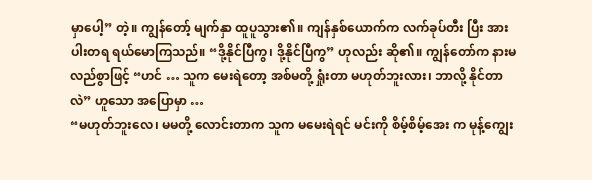မှာပေါ့” တဲ့။ ကျွန်တော့် မျက်နှာ ထူပူသွား၏။ ကျန်နှစ်ယောက်က လက်ခုပ်တီး ပြီး အားပါးတရ ရယ်မောကြသည်။ “ဒို့နိုင်ပြီကွ၊ ဒို့နိုင်ပြီကွ” ဟုလည်း ဆို၏။ ကျွန်တော်က နားမလည်စွာဖြင့် “ဟင် … သူက မေးရဲတော့ အစ်မတို့ ရှုံးတာ မဟုတ်ဘူးလား၊ ဘာလို့ နိုင်တာလဲ” ဟူသော အပြောမှာ …
“မဟုတ်ဘူးလေ၊ မမတို့ လောင်းတာက သူက မမေးရဲရင် မင်းကို စိမ့်စိမ့်အေး က မုန့်ကျွေး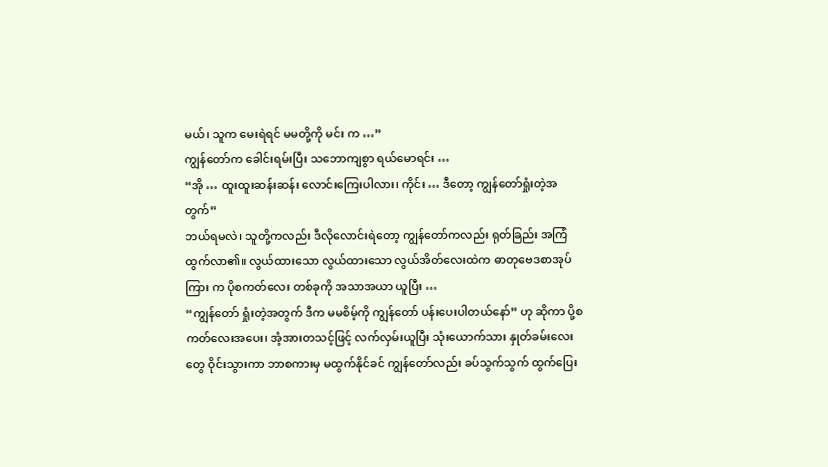မယ်၊ သူက မေးရဲရင် မမတို့ကို မင်း က …”
ကျွန်တော်က ခေါင်းရမ်းပြီး သဘောကျစွာ ရယ်မောရင်း …
“အို … ထူးထူးဆန်းဆန်း လောင်းကြေးပါလား၊ ကိုင်း … ဒီတော့ ကျွန်တော်ရှုံးတဲ့အတွက်”
ဘယ်ရမလဲ၊ သူတို့ကလည်း ဒီလိုလောင်းရဲတော့ ကျွန်တော်ကလည်း ရုတ်ခြည်း အကြံထွက်လာ၏။ လွယ်ထားသော လွယ်ထားသော လွယ်အိတ်လေးထဲက ဓာတုဗေဒစာအုပ်ကြား က ပိုစကတ်လေး တစ်ခုကို အသာအယာ ယူပြီး …
“ကျွန်တော် ရှုံးတဲ့အတွက် ဒီက မမစိမ့်ကို ကျွန်တော် ပန်းပေးပါတယ်နော်” ဟု ဆိုကာ ပို့စကတ်လေးအပေး၊ အံ့အားတသင့်ဖြင့် လက်လှမ်းယူပြီး သုံးယောက်သား နှုတ်ခမ်းလေးတွေ ဝိုင်းသွားကာ ဘာစကားမှ မထွက်နိုင်ခင် ကျွန်တော်လည်း ခပ်သွက်သွက် ထွက်ပြေး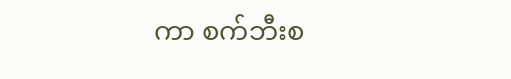ကာ စက်ဘီးစ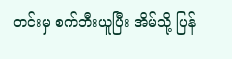တင်းမှ စက်ဘီးယူပြီး အိမ်သို့ ပြန်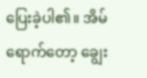ပြေးခဲ့ပါ၏။ အိမ်ရောက်တော့ ချွေး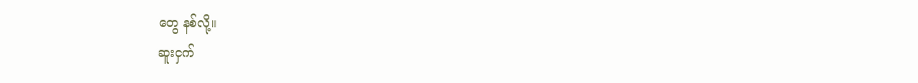တွေ နစ်လို့။
ဆူးငှက်